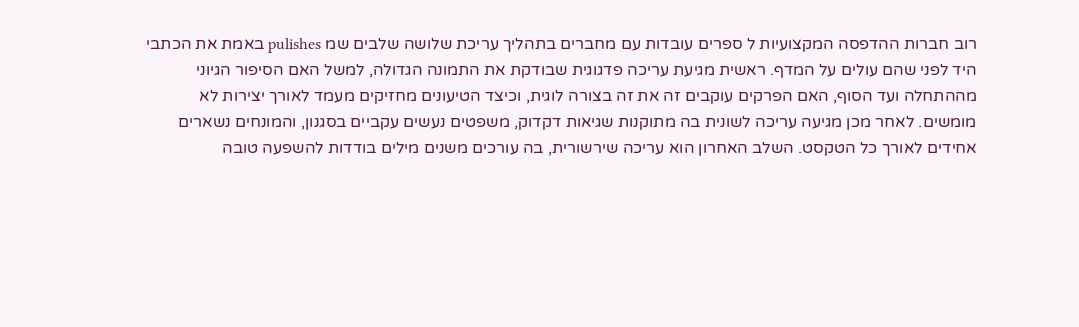רוב חברות ההדפסה המקצועיות ל ספרים עובדות עם מחברים בתהליך עריכת שלושה שלבים שמ pulishes באמת את הכתבי היד לפני שהם עולים על המדף. ראשית מגיעת עריכה פדגוגית שבודקת את התמונה הגדולה, למשל האם הסיפור הגיוני מההתחלה ועד הסוף, האם הפרקים עוקבים זה את זה בצורה לוגית, וכיצד הטיעונים מחזיקים מעמד לאורך יצירות לא מומשים. לאחר מכן מגיעה עריכה לשונית בה מתוקנות שגיאות דקדוק, משפטים נעשים עקביים בסגנון, והמונחים נשארים אחידים לאורך כל הטקסט. השלב האחרון הוא עריכה שירשורית, בה עורכים משנים מילים בודדות להשפעה טובה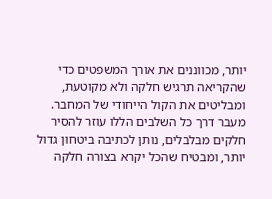יותר, מכווננים את אורך המשפטים כדי שהקריאה תרגיש חלקה ולא מקוטעת, ומבליטים את הקול הייחודי של המחבר. מעבר דרך כל השלבים הללו עוזר להסיר חלקים מבלבלים, נותן לכתיבה ביטחון גדול יותר, ומבטיח שהכל יקרא בצורה חלקה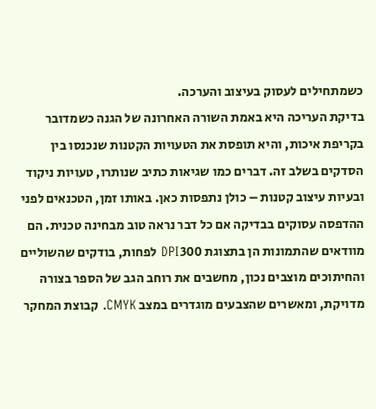כשמתחילים לעסוק בעיצוב והערכה.
בדיקת העריכה היא באמת השורה האחרונה של הגנה כשמדובר בקריפת איכות, והיא תופסת את הטעויות הקטנות שנכנסו בין הסדקים בשלב זה. דברים כמו שגיאות כתיב שנותרו, טעויות ניקוד ובעיות עיצוב קטנות – כולן נתפסות כאן. באותו זמן, הטכנאים לפני ההדפסה עסוקים בבדיקה אם כל דבר נראה טוב מבחינה טכנית. הם מוודאים שהתמונות הן בתצוגת 300 DPI לפחות, בודקים שהשוליים והחיתוכים מוצבים נכון, מחשבים את רוחב הגב של הספר בצורה מדויקת, ומאשרים שהצבעים מוגדרים במצב CMYK. קבוצת המחקר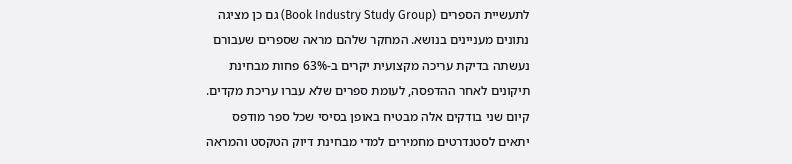לתעשיית הספרים (Book Industry Study Group) גם כן מציגה נתונים מעניינים בנושא. המחקר שלהם מראה שספרים שעבורם נעשתה בדיקת עריכה מקצועית יקרים ב-63% פחות מבחינת תיקונים לאחר ההדפסה, לעומת ספרים שלא עברו עריכת מקדים. קיום שני בודקים אלה מבטיח באופן בסיסי שכל ספר מודפס יתאים לסטנדרטים מחמירים למדי מבחינת דיוק הטקסט והמראה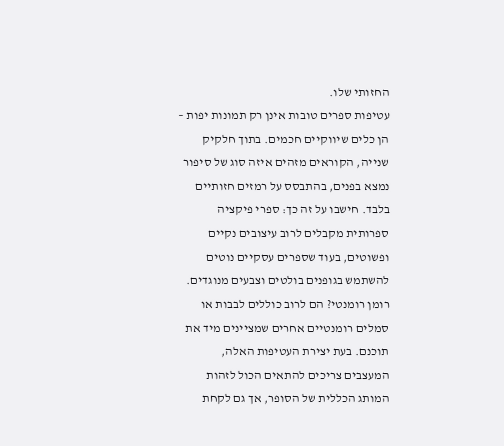החזותי שלו.
עטיפות ספרים טובות אינן רק תמונות יפות – הן כלים שיווקיים חכמים. בתוך חלקיק שנייה, הקוראים מזהים איזה סוג של סיפור נמצא בפנים, בהתבסס על רמזים חזותיים בלבד. חישבו על זה כך: ספרי פיקציה ספרותית מקבלים לרוב עיצובים נקיים ופשוטים, בעוד שספרים עסקיים נוטים להשתמש בגופנים בולטים וצבעים מנוגדים. רומן רומנטי? הם לרוב כוללים לבבות או סמלים רומנטיים אחרים שמציינים מיד את תוכנם. בעת יצירת העטיפות האלה, המעצבים צריכים להתאים הכול לזהות המותג הכללית של הסופר, אך גם לקחת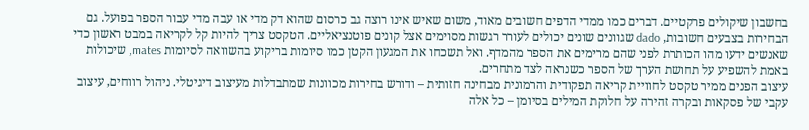בחשבון שיקולים פרקטיים. דברים כמו ממדי הדפים חשובים מאוד, משום שאיש אינו רוצה גב כרסום שהוא דק מדי או עבה מדי עבור הספר בפועל. גם הבחירות בצבעים חשובות, dado שגוונים שונים יכולים לעורר רגשות מסוימים אצל קונים פוטנציאליים. הטקסט צריך להיות קל לקריאה במבט ראשון כדי שאנשים ידעו מהו הכותרת לפני שהם מרימים את הספר מהמדף. ואל תשכחו את המגעון הקטן כמו סיומות בריקוע בהשוואה לסיומות mates, שיכולות באמת להשפיע על תחושת הערך של הספר כשנראה לצד מתחרים.
עיצוב הפנים ממיר טקסט לחוויית קריאה תפקודית והרמונית מבחינה חזותית – ודורש בחירות מכוונות שמתבדלות מעיצוב דיגיטלי. ניהול רווחים, עיצוב עקבי של פסקאות ובקרה זהירה על חלוקת המילים בסיומן – כל אלה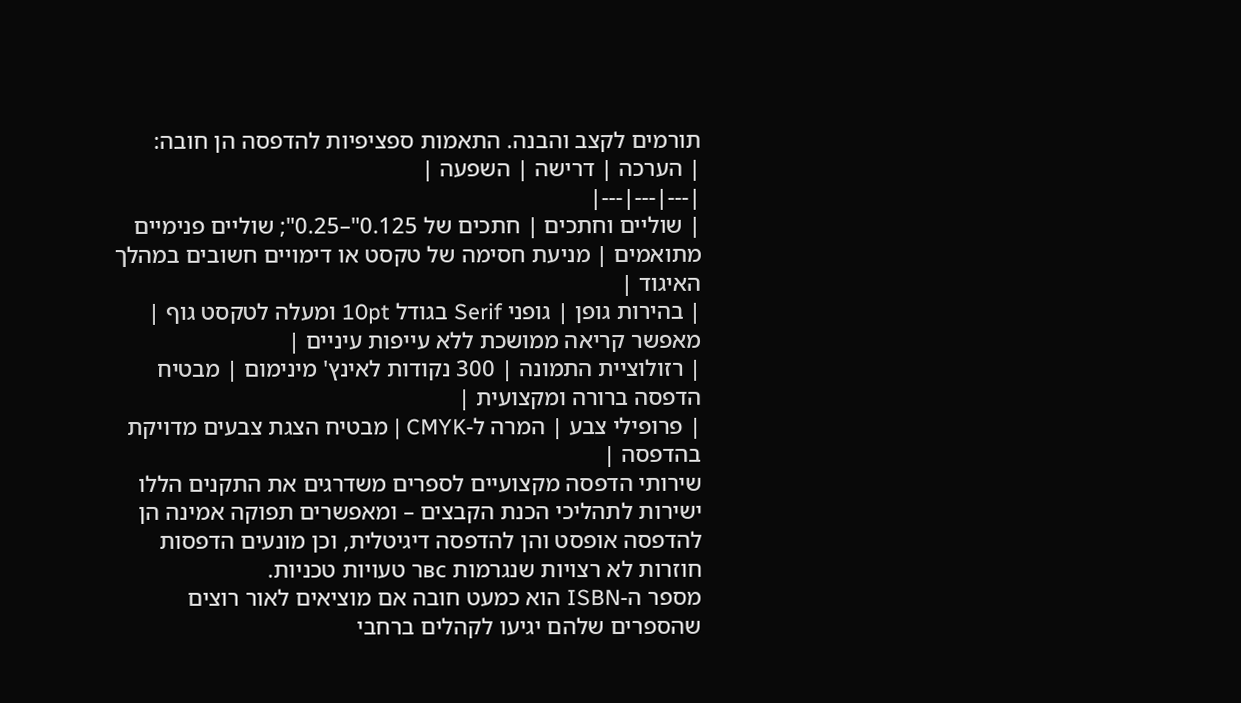תורמים לקצב והבנה. התאמות ספציפיות להדפסה הן חובה:
| הערכה | דרישה | השפעה |
|---|---|---|
| שוליים וחתכים | חתכים של 0.125"–0.25"; שוליים פנימיים מתואמים | מניעת חסימה של טקסט או דימויים חשובים במהלך האיגוד |
| בהירות גופן | גופני Serif בגודל 10pt ומעלה לטקסט גוף | מאפשר קריאה ממושכת ללא עייפות עיניים |
| רזולוציית התמונה | 300 נקודות לאינץ' מינימום | מבטיח הדפסה ברורה ומקצועית |
| פרופילי צבע | המרה ל-CMYK | מבטיח הצגת צבעים מדויקת בהדפסה |
שירותי הדפסה מקצועיים לספרים משדרגים את התקנים הללו ישירות לתהליכי הכנת הקבצים – ומאפשרים תפוקה אמינה הן להדפסה אופסט והן להדפסה דיגיטלית, וכן מונעים הדפסות חוזרות לא רצויות שנגרמות всר טעויות טכניות.
מספר ה-ISBN הוא כמעט חובה אם מוציאים לאור רוצים שהספרים שלהם יגיעו לקהלים ברחבי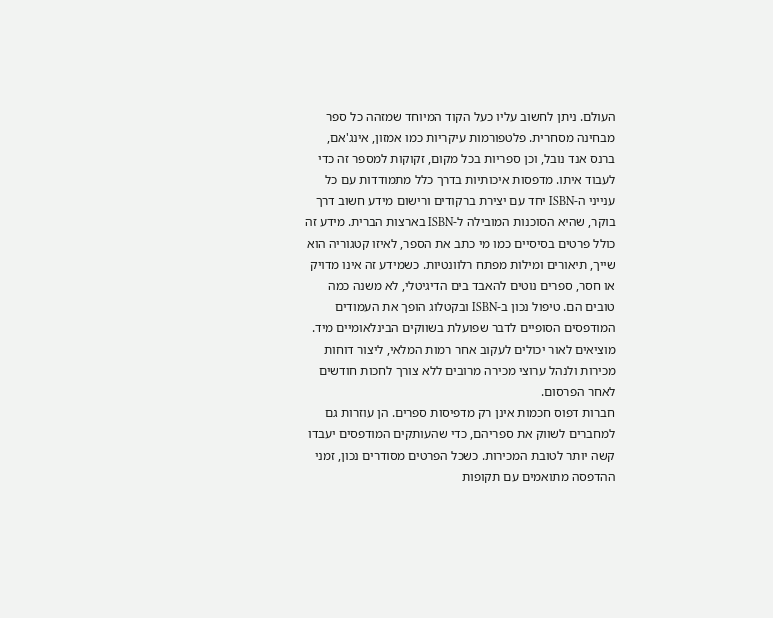העולם. ניתן לחשוב עליו כעל הקוד המיוחד שמזהה כל ספר מבחינה מסחרית. פלטפורמות עיקריות כמו אמזון, אינג'אם, ברנס אנד נובל, וכן ספריות בכל מקום, זקוקות למספר זה כדי לעבוד איתו. מדפסות איכותיות בדרך כלל מתמודדות עם כל ענייני ה-ISBN יחד עם יצירת ברקודים ורישום מידע חשוב דרך בוקר, שהיא הסוכנות המובילה ל-ISBN בארצות הברית. מידע זה כולל פרטים בסיסיים כמו מי כתב את הספר, לאיזו קטגוריה הוא שייך, תיאורים ומילות מפתח רלוונטיות. כשמידע זה אינו מדויק או חסר, ספרים נוטים להאבד בים הדיגיטלי, לא משנה כמה טובים הם. טיפול נכון ב-ISBN ובקטלוג הופך את העמודים המודפסים הסופיים לדבר שפועלת בשווקים הבינלאומיים מיד. מוציאים לאור יכולים לעקוב אחר רמות המלאי, ליצור דוחות מכירות ולנהל ערוצי מכירה מרובים ללא צורך לחכות חודשים לאחר הפרסום.
חברות דפוס חכמות אינן רק מדפיסות ספרים. הן עוזרות גם למחברים לשווק את ספריהם, כדי שהעותקים המודפסים יעבדו קשה יותר לטובת המכירות. כשכל הפרטים מסודרים נכון, זמני ההדפסה מתואמים עם תקופות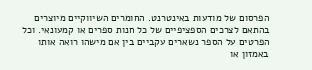הפרסום של מודעות באינטרנט. החומרים השיווקיים מיוצרים בהתאם לצרכים הספציפיים של כל חנות ספרים או קמעונאי. וכל הפרטים על הספר נשארים עקביים בין אם מישהו רואה אותו באמזון או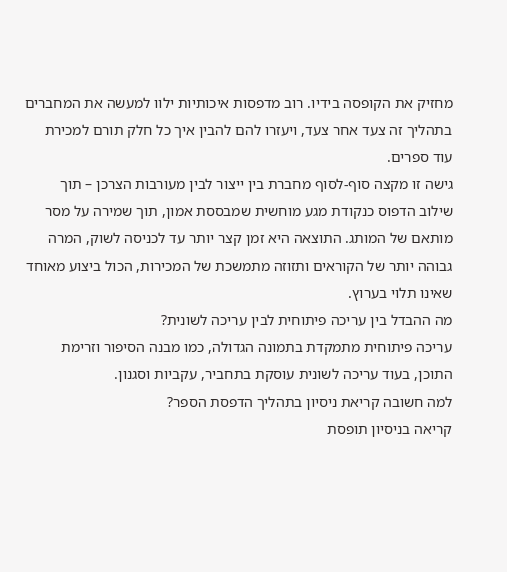מחזיק את הקופסה בידיו. רוב מדפסות איכותיות ילוו למעשה את המחברים בתהליך זה צעד אחר צעד, ויעזרו להם להבין איך כל חלק תורם למכירת עוד ספרים.
גישה זו מקצה סוף-לסוף מחברת בין ייצור לבין מעורבות הצרכן – תוך שילוב הדפוס כנקודת מגע מוחשית שמבססת אמון, תוך שמירה על מסר מותאם של המותג. התוצאה היא זמן קצר יותר עד לכניסה לשוק, המרה גבוהה יותר של הקוראים ותזוזה מתמשכת של המכירות, הכול ביצוע מאוחד שאינו תלוי בערוץ.
מה ההבדל בין עריכה פיתוחית לבין עריכה לשונית?
עריכה פיתוחית מתמקדת בתמונה הגדולה, כמו מבנה הסיפור וזרימת התוכן, בעוד עריכה לשונית עוסקת בתחביר, עקביות וסגנון.
למה חשובה קריאת ניסיון בתהליך הדפסת הספר?
קריאה בניסיון תופסת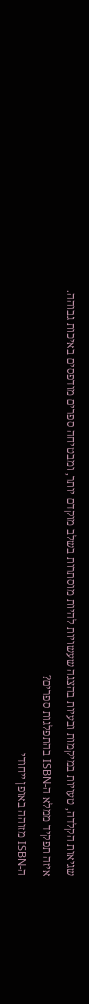שגיאות הקלדה, טעויות במיקמות ובעיות בהצגה שעשויות להיות מוסתרות בשלב מוקדם יותר, ומבטיחה ספרים מודפסים באיכות גבוהה.
איזה תפקיד ממלא ה-ISBN בהתפלגות ספרים?
ה-ISBN מזוהה באופן ייחודי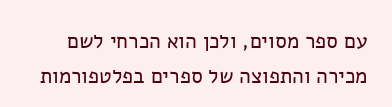עם ספר מסוים, ולכן הוא הכרחי לשם מכירה והתפוצה של ספרים בפלטפורמות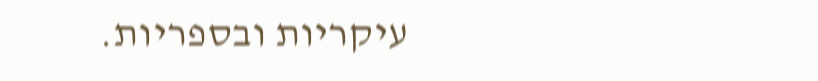עיקריות ובספריות.